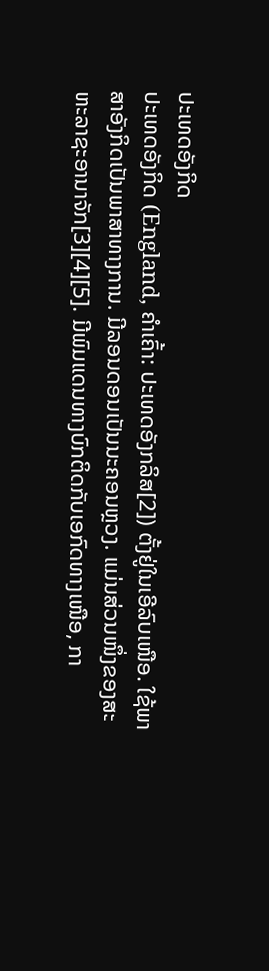ປະເທດອັງກິດ
ປະເທດອັງກິດ (England, ຄຳເຄົ້າ: ປະເທດອັງກລິສ[2]) ຕັ້ງຢູ່ໃນເອີລົບເໜືອ. ໃຊ້ພາສາອັງກິດເປັນພາສາທາງການ. ມີລອນດອນເປັນນະຄອນຫຼວງ. ແມ່ນສ່ວນໜຶ່ງຂອງສະຫະລາຊະອານາຈັກ[3][4][5]. ມີພົມແດນທາງບົກຕິດກັບເອກົດທາງເໜືອ, ກາ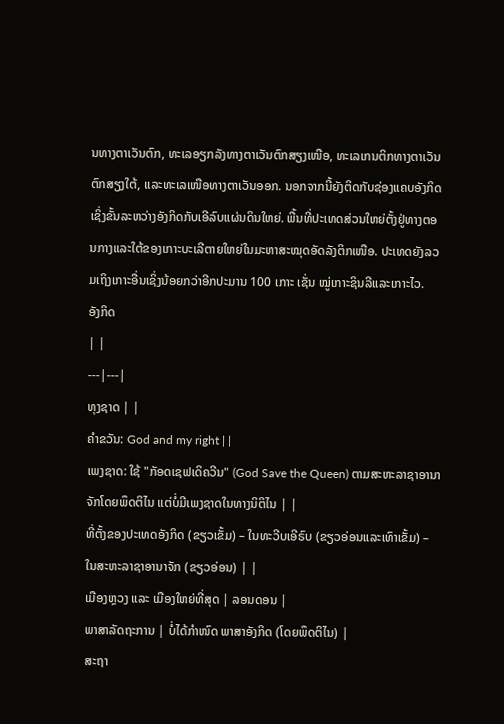ນທາງຕາເວັນຕົກ, ທະເລອຽກລັງທາງຕາເວັນຕົກສຽງເໜືອ, ທະເລເກນຕິກທາງຕາເວັນຕົກສຽງໃຕ້, ແລະທະເລເໜືອທາງຕາເວັນອອກ. ນອກຈາກນີ້ຍັງຕິດກັບຊ່ອງແຄບອັງກິດເຊິ່ງຂັ້ນລະຫວ່າງອັງກິດກັບເອີລົບແຜ່ນດິນໃຫຍ່. ພື້ນທີ່ປະເທດສ່ວນໃຫຍ່ຕັ້ງຢູ່ທາງຕອນກາງແລະໃຕ້ຂອງເກາະບະເລີຕາຍໃຫຍ່ໃນມະຫາສະໝຸດອັດລັງຕິກເໜືອ. ປະເທດຍັງລວມເຖິງເກາະອື່ນເຊິ່ງນ້ອຍກວ່າອີກປະມານ 100 ເກາະ ເຊັ່ນ ໝູ່ເກາະຊິນລີແລະເກາະໄວ.
ອັງກິດ
| |
---|---|
ທຸງຊາດ | |
ຄຳຂວັນ: God and my right | |
ເພງຊາດ: ໃຊ້ "ກັອດເຊຟເດິຄວີນ" (God Save the Queen) ຕາມສະຫະລາຊາອານາຈັກໂດຍພຶດຕິໄນ ແຕ່ບໍ່ມີເພງຊາດໃນທາງນິຕິໄນ | |
ທີ່ຕັ້ງຂອງປະເທດອັງກິດ (ຂຽວເຂັ້ມ) – ໃນທະວີບເອີຣົບ (ຂຽວອ່ອນແລະເທົາເຂັ້ມ) – ໃນສະຫະລາຊາອານາຈັກ (ຂຽວອ່ອນ) | |
ເມືອງຫຼວງ ແລະ ເມືອງໃຫຍ່ທີ່ສຸດ | ລອນດອນ |
ພາສາລັດຖະການ | ບໍ່ໄດ້ກຳໜົດ ພາສາອັງກິດ (ໂດຍພຶດຕິໄນ) |
ສະຖາ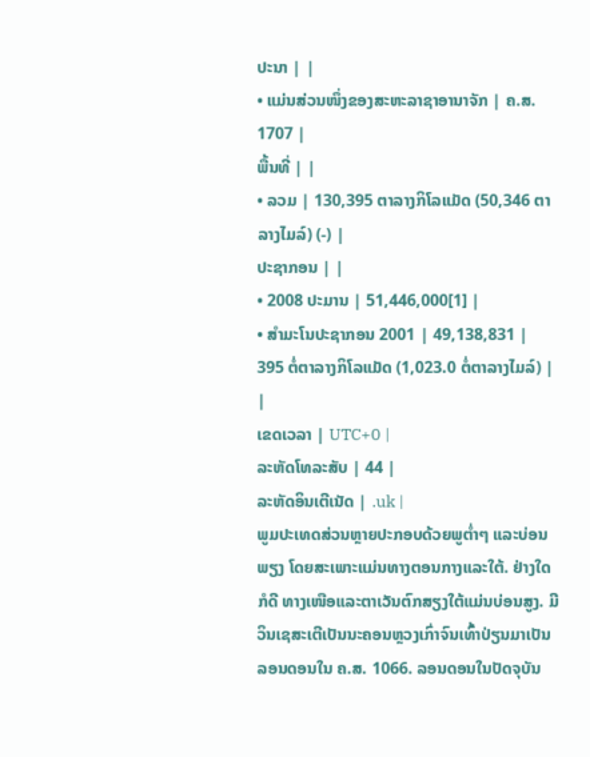ປະນາ | |
• ແມ່ນສ່ວນໜຶ່ງຂອງສະຫະລາຊາອານາຈັກ | ຄ.ສ. 1707 |
ພື້ນທີ່ | |
• ລວມ | 130,395 ຕາລາງກິໂລແມັດ (50,346 ຕາລາງໄມລ໌) (-) |
ປະຊາກອນ | |
• 2008 ປະມານ | 51,446,000[1] |
• ສຳມະໂນປະຊາກອນ 2001 | 49,138,831 |
395 ຕໍ່ຕາລາງກິໂລແມັດ (1,023.0 ຕໍ່ຕາລາງໄມລ໌) | |
ເຂດເວລາ | UTC+0 |
ລະຫັດໂທລະສັບ | 44 |
ລະຫັດອິນເຕີເນັດ | .uk |
ພູມປະເທດສ່ວນຫຼາຍປະກອບດ້ວຍພູຕ່ຳໆ ແລະບ່ອນພຽງ ໂດຍສະເພາະແມ່ນທາງຕອນກາງແລະໃຕ້. ຢ່າງໃດກໍດີ ທາງເໜືອແລະຕາເວັນຕົກສຽງໃຕ້ແມ່ນບ່ອນສູງ. ມີວິນເຊສະເຕີເປັນນະຄອນຫຼວງເກົ່າຈົນເທົ້າປ່ຽນມາເປັນລອນດອນໃນ ຄ.ສ. 1066. ລອນດອນໃນປັດຈຸບັນ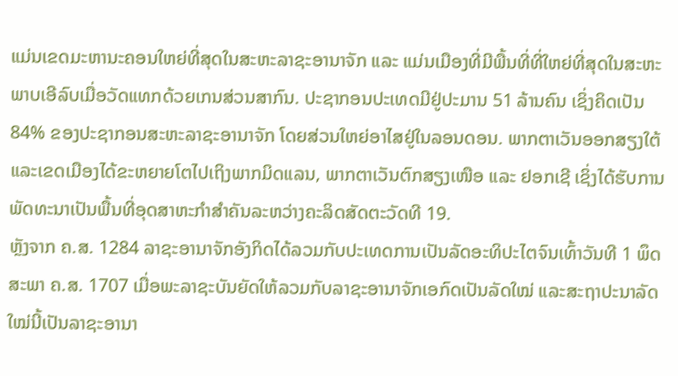ແມ່ນເຂດມະຫານະຄອນໃຫຍ່ທີ່ສຸດໃນສະຫະລາຊະອານາຈັກ ແລະ ແມ່ນເມືອງທີ່ມີພື້ນທີ່ທີ່ໃຫຍ່ທີ່ສຸດໃນສະຫະພາບເອີລົບເມື່ອວັດແທກດ້ວຍເກນສ່ວນສາກົນ. ປະຊາກອນປະເທດມີຢູ່ປະມານ 51 ລ້ານຄົນ ເຊິ່ງຄິດເປັນ 84% ຂອງປະຊາກອນສະຫະລາຊະອານາຈັກ ໂດຍສ່ວນໃຫຍ່ອາໄສຢູ່ໃນລອນດອນ. ພາກຕາເວັນອອກສຽງໃຕ້ແລະເຂດເມືອງໄດ້ຂະຫຍາຍໂຕໄປເຖິງພາກມິດແລນ, ພາກຕາເວັນຕົກສຽງເໜືອ ແລະ ຢອກເຊີ ເຊິ່ງໄດ້ຮັບການພັດທະນາເປັນພື້ນທີ່ອຸດສາຫະກຳສໍາຄັນລະຫວ່າງຄະລິດສັດຕະວັດທີ 19.
ຫຼັງຈາກ ຄ.ສ. 1284 ລາຊະອານາຈັກອັງກິດໄດ້ລວມກັບປະເທດການເປັນລັດອະທິປະໄຕຈົນເທົ້າວັນທີ 1 ພຶດສະພາ ຄ.ສ. 1707 ເມື່ອພະລາຊະບັນຍັດໃຫ້ລວມກັບລາຊະອານາຈັກເອກົດເປັນລັດໃໝ່ ແລະສະຖາປະນາລັດໃໝ່ນີ້ເປັນລາຊະອານາ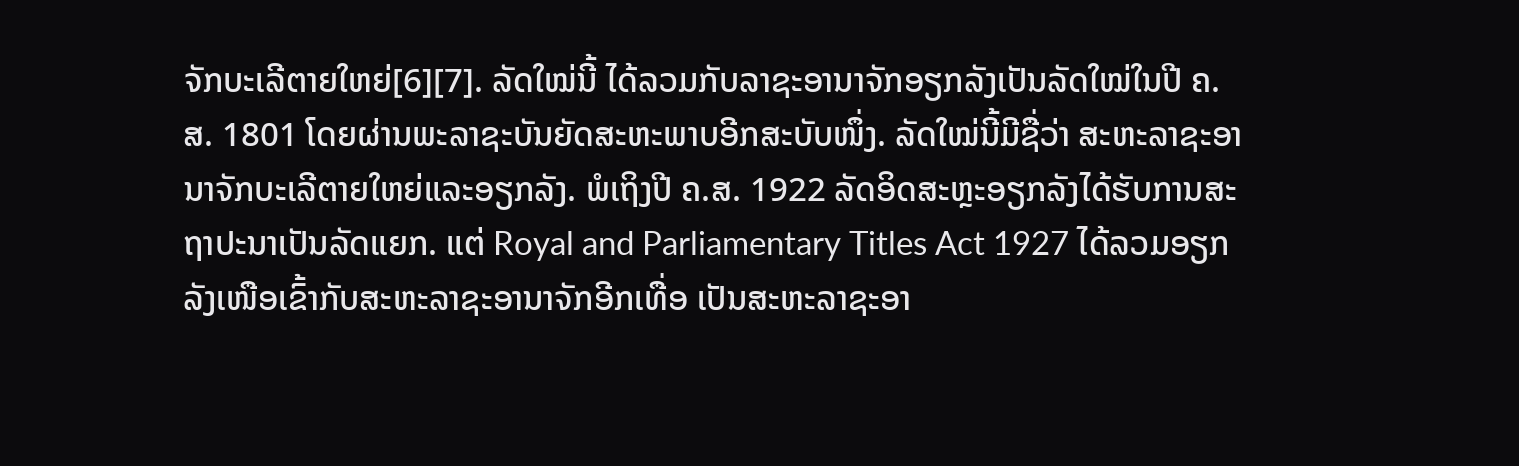ຈັກບະເລີຕາຍໃຫຍ່[6][7]. ລັດໃໝ່ນີ້ ໄດ້ລວມກັບລາຊະອານາຈັກອຽກລັງເປັນລັດໃໝ່ໃນປີ ຄ.ສ. 1801 ໂດຍຜ່ານພະລາຊະບັນຍັດສະຫະພາບອີກສະບັບໜຶ່ງ. ລັດໃໝ່ນີ້ມີຊື່ວ່າ ສະຫະລາຊະອານາຈັກບະເລີຕາຍໃຫຍ່ແລະອຽກລັງ. ພໍເຖິງປີ ຄ.ສ. 1922 ລັດອິດສະຫຼະອຽກລັງໄດ້ຮັບການສະຖາປະນາເປັນລັດແຍກ. ແຕ່ Royal and Parliamentary Titles Act 1927 ໄດ້ລວມອຽກລັງເໜືອເຂົ້າກັບສະຫະລາຊະອານາຈັກອີກເທື່ອ ເປັນສະຫະລາຊະອາ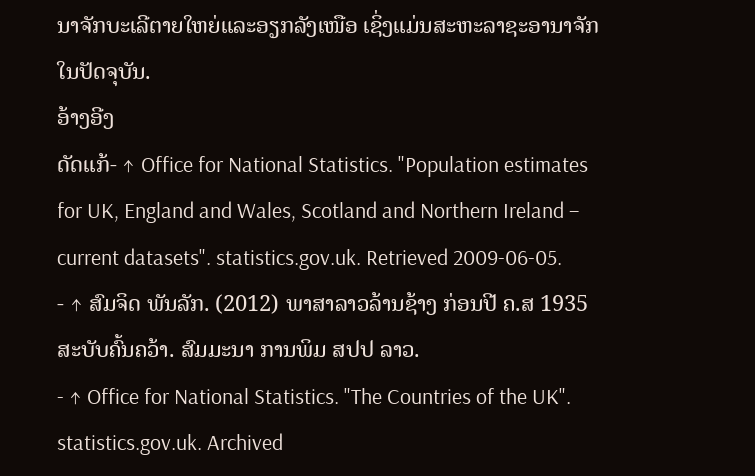ນາຈັກບະເລີຕາຍໃຫຍ່ແລະອຽກລັງເໜືອ ເຊິ່ງແມ່ນສະຫະລາຊະອານາຈັກໃນປັດຈຸບັນ.
ອ້າງອີງ
ດັດແກ້- ↑ Office for National Statistics. "Population estimates for UK, England and Wales, Scotland and Northern Ireland – current datasets". statistics.gov.uk. Retrieved 2009-06-05.
- ↑ ສົມຈິດ ພັນລັກ. (2012) ພາສາລາວລ້ານຊ້າງ ກ່ອນປີ ຄ.ສ 1935 ສະບັບຄົ້ນຄວ້າ. ສົມມະນາ ການພິມ ສປປ ລາວ.
- ↑ Office for National Statistics. "The Countries of the UK". statistics.gov.uk. Archived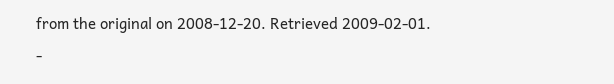from the original on 2008-12-20. Retrieved 2009-02-01.
-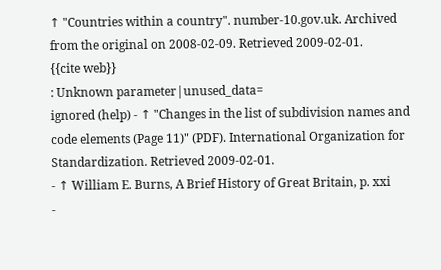↑ "Countries within a country". number-10.gov.uk. Archived from the original on 2008-02-09. Retrieved 2009-02-01.
{{cite web}}
: Unknown parameter|unused_data=
ignored (help) - ↑ "Changes in the list of subdivision names and code elements (Page 11)" (PDF). International Organization for Standardization. Retrieved 2009-02-01.
- ↑ William E. Burns, A Brief History of Great Britain, p. xxi
-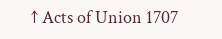↑ Acts of Union 1707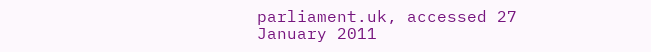parliament.uk, accessed 27 January 2011